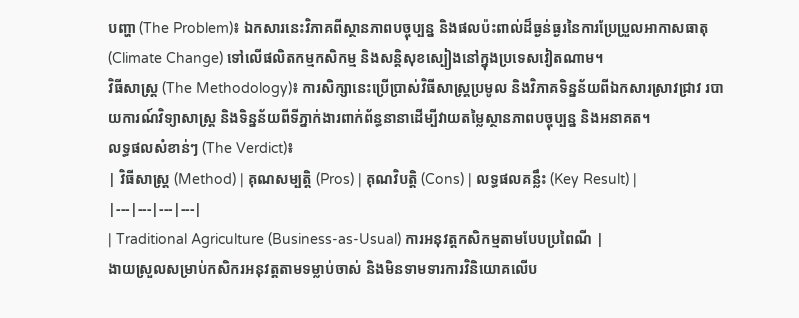បញ្ហា (The Problem)៖ ឯកសារនេះវិភាគពីស្ថានភាពបច្ចុប្បន្ន និងផលប៉ះពាល់ដ៏ធ្ងន់ធ្ងរនៃការប្រែប្រួលអាកាសធាតុ (Climate Change) ទៅលើផលិតកម្មកសិកម្ម និងសន្តិសុខស្បៀងនៅក្នុងប្រទេសវៀតណាម។
វិធីសាស្ត្រ (The Methodology)៖ ការសិក្សានេះប្រើប្រាស់វិធីសាស្ត្រប្រមូល និងវិភាគទិន្នន័យពីឯកសារស្រាវជ្រាវ របាយការណ៍វិទ្យាសាស្ត្រ និងទិន្នន័យពីទីភ្នាក់ងារពាក់ព័ន្ធនានាដើម្បីវាយតម្លៃស្ថានភាពបច្ចុប្បន្ន និងអនាគត។
លទ្ធផលសំខាន់ៗ (The Verdict)៖
| វិធីសាស្ត្រ (Method) | គុណសម្បត្តិ (Pros) | គុណវិបត្តិ (Cons) | លទ្ធផលគន្លឹះ (Key Result) |
|---|---|---|---|
| Traditional Agriculture (Business-as-Usual) ការអនុវត្តកសិកម្មតាមបែបប្រពៃណី |
ងាយស្រួលសម្រាប់កសិករអនុវត្តតាមទម្លាប់ចាស់ និងមិនទាមទារការវិនិយោគលើប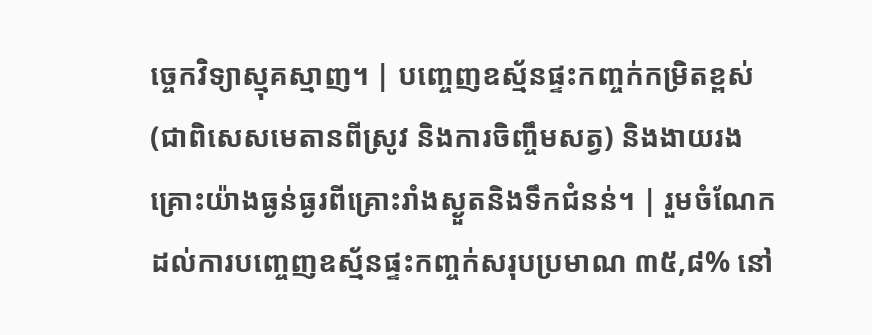ច្ចេកវិទ្យាស្មុគស្មាញ។ | បញ្ចេញឧស្ម័នផ្ទះកញ្ចក់កម្រិតខ្ពស់ (ជាពិសេសមេតានពីស្រូវ និងការចិញ្ចឹមសត្វ) និងងាយរងគ្រោះយ៉ាងធ្ងន់ធ្ងរពីគ្រោះរាំងស្ងួតនិងទឹកជំនន់។ | រួមចំណែកដល់ការបញ្ចេញឧស្ម័នផ្ទះកញ្ចក់សរុបប្រមាណ ៣៥,៨% នៅ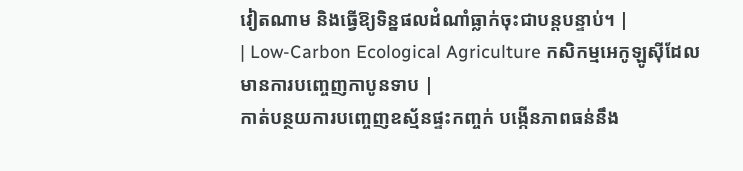វៀតណាម និងធ្វើឱ្យទិន្នផលដំណាំធ្លាក់ចុះជាបន្តបន្ទាប់។ |
| Low-Carbon Ecological Agriculture កសិកម្មអេកូឡូស៊ីដែលមានការបញ្ចេញកាបូនទាប |
កាត់បន្ថយការបញ្ចេញឧស្ម័នផ្ទះកញ្ចក់ បង្កើនភាពធន់នឹង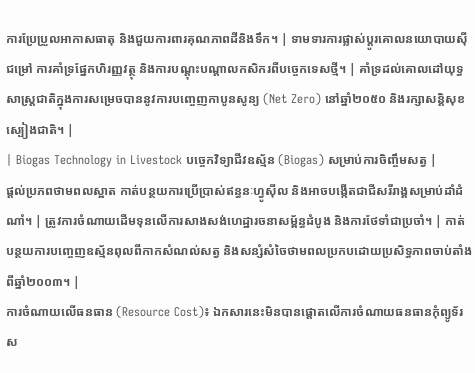ការប្រែប្រួលអាកាសធាតុ និងជួយការពារគុណភាពដីនិងទឹក។ | ទាមទារការផ្លាស់ប្តូរគោលនយោបាយស៊ីជម្រៅ ការគាំទ្រផ្នែកហិរញ្ញវត្ថុ និងការបណ្តុះបណ្តាលកសិករពីបច្ចេកទេសថ្មី។ | គាំទ្រដល់គោលដៅយុទ្ធសាស្ត្រជាតិក្នុងការសម្រេចបាននូវការបញ្ចេញកាបូនសូន្យ (Net Zero) នៅឆ្នាំ២០៥០ និងរក្សាសន្តិសុខស្បៀងជាតិ។ |
| Biogas Technology in Livestock បច្ចេកវិទ្យាជីវឧស្ម័ន (Biogas) សម្រាប់ការចិញ្ចឹមសត្វ |
ផ្តល់ប្រភពថាមពលស្អាត កាត់បន្ថយការប្រើប្រាស់ឥន្ធនៈហ្វូស៊ីល និងអាចបង្កើតជាជីសរីរាង្គសម្រាប់ដាំដំណាំ។ | ត្រូវការចំណាយដើមទុនលើការសាងសង់ហេដ្ឋារចនាសម្ព័ន្ធដំបូង និងការថែទាំជាប្រចាំ។ | កាត់បន្ថយការបញ្ចេញឧស្ម័នពុលពីកាកសំណល់សត្វ និងសន្សំសំចៃថាមពលប្រកបដោយប្រសិទ្ធភាពចាប់តាំងពីឆ្នាំ២០០៣។ |
ការចំណាយលើធនធាន (Resource Cost)៖ ឯកសារនេះមិនបានផ្តោតលើការចំណាយធនធានកុំព្យូទ័រស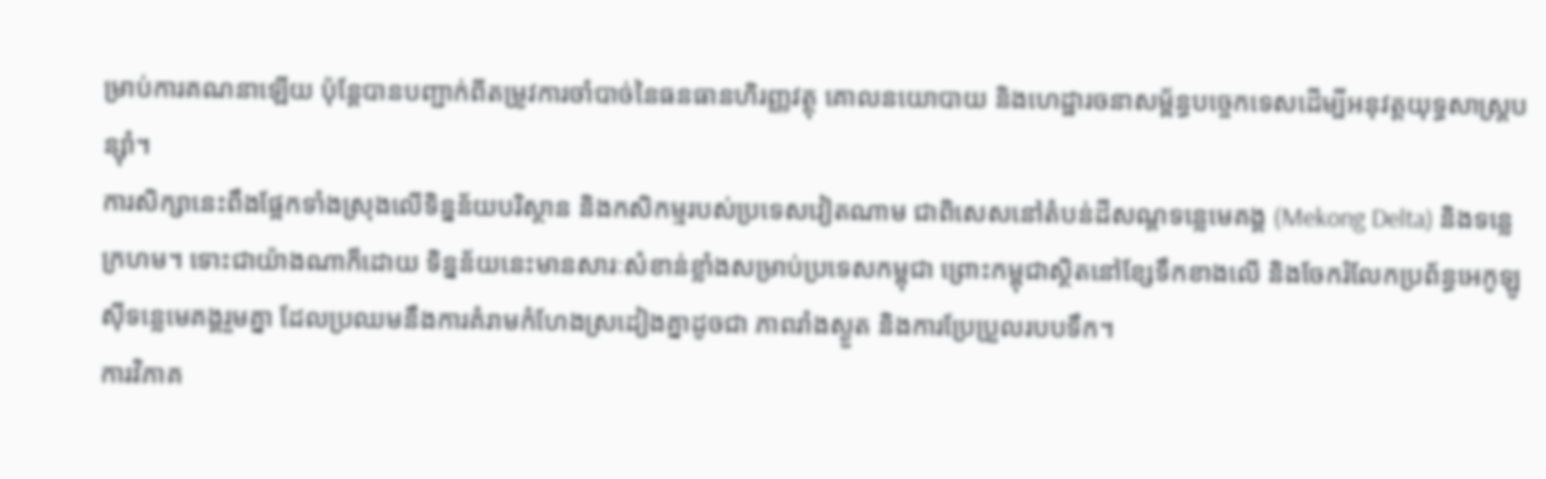ម្រាប់ការគណនាឡើយ ប៉ុន្តែបានបញ្ជាក់ពីតម្រូវការចាំបាច់នៃធនធានហិរញ្ញវត្ថុ គោលនយោបាយ និងហេដ្ឋារចនាសម្ព័ន្ធបច្ចេកទេសដើម្បីអនុវត្តយុទ្ធសាស្ត្របន្ស៊ាំ។
ការសិក្សានេះពឹងផ្អែកទាំងស្រុងលើទិន្នន័យបរិស្ថាន និងកសិកម្មរបស់ប្រទេសវៀតណាម ជាពិសេសនៅតំបន់ដីសណ្តទន្លេមេគង្គ (Mekong Delta) និងទន្លេក្រហម។ ទោះជាយ៉ាងណាក៏ដោយ ទិន្នន័យនេះមានសារៈសំខាន់ខ្លាំងសម្រាប់ប្រទេសកម្ពុជា ព្រោះកម្ពុជាស្ថិតនៅខ្សែទឹកខាងលើ និងចែករំលែកប្រព័ន្ធអេកូឡូស៊ីទន្លេមេគង្គរួមគ្នា ដែលប្រឈមនឹងការគំរាមកំហែងស្រដៀងគ្នាដូចជា ភាពរាំងស្ងួត និងការប្រែប្រួលរបបទឹក។
ការវិភាគ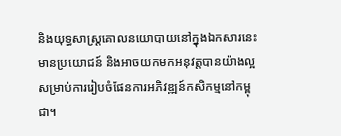និងយុទ្ធសាស្ត្រគោលនយោបាយនៅក្នុងឯកសារនេះ មានប្រយោជន៍ និងអាចយកមកអនុវត្តបានយ៉ាងល្អសម្រាប់ការរៀបចំផែនការអភិវឌ្ឍន៍កសិកម្មនៅកម្ពុជា។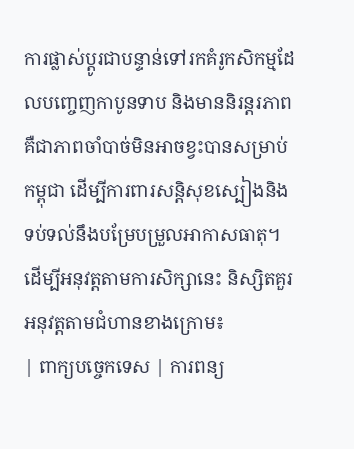ការផ្លាស់ប្តូរជាបន្ទាន់ទៅរកគំរូកសិកម្មដែលបញ្ចេញកាបូនទាប និងមាននិរន្តរភាព គឺជាភាពចាំបាច់មិនអាចខ្វះបានសម្រាប់កម្ពុជា ដើម្បីការពារសន្តិសុខស្បៀងនិងទប់ទល់នឹងបម្រែបម្រួលអាកាសធាតុ។
ដើម្បីអនុវត្តតាមការសិក្សានេះ និស្សិតគួរអនុវត្តតាមជំហានខាងក្រោម៖
| ពាក្យបច្ចេកទេស | ការពន្យ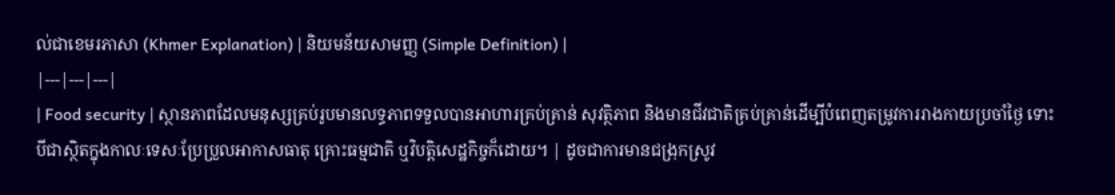ល់ជាខេមរភាសា (Khmer Explanation) | និយមន័យសាមញ្ញ (Simple Definition) |
|---|---|---|
| Food security | ស្ថានភាពដែលមនុស្សគ្រប់រូបមានលទ្ធភាពទទួលបានអាហារគ្រប់គ្រាន់ សុវត្ថិភាព និងមានជីវជាតិគ្រប់គ្រាន់ដើម្បីបំពេញតម្រូវការរាងកាយប្រចាំថ្ងៃ ទោះបីជាស្ថិតក្នុងកាលៈទេសៈប្រែប្រួលអាកាសធាតុ គ្រោះធម្មជាតិ ឬវិបត្តិសេដ្ឋកិច្ចក៏ដោយ។ | ដូចជាការមានជង្រុកស្រូវ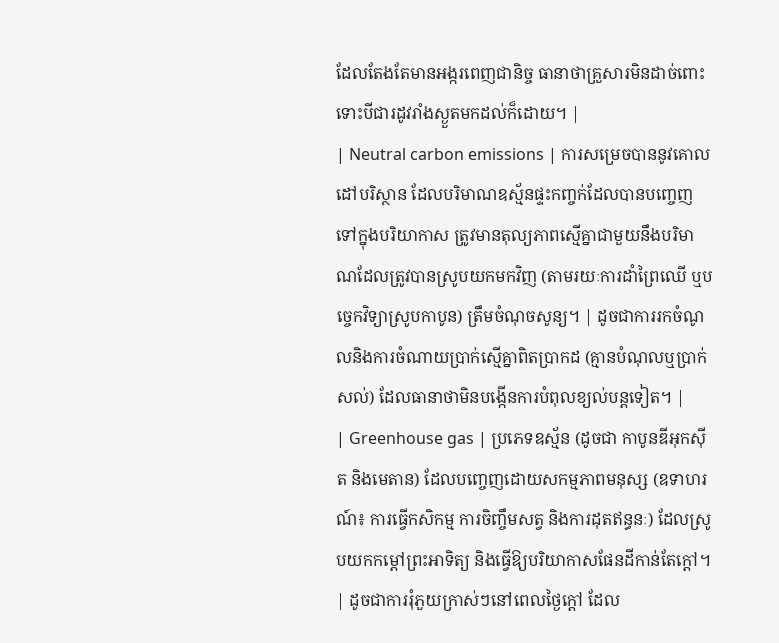ដែលតែងតែមានអង្ករពេញជានិច្ច ធានាថាគ្រួសារមិនដាច់ពោះទោះបីជារដូវរាំងស្ងួតមកដល់ក៏ដោយ។ |
| Neutral carbon emissions | ការសម្រេចបាននូវគោលដៅបរិស្ថាន ដែលបរិមាណឧស្ម័នផ្ទះកញ្ចក់ដែលបានបញ្ចេញទៅក្នុងបរិយាកាស ត្រូវមានតុល្យភាពស្មើគ្នាជាមួយនឹងបរិមាណដែលត្រូវបានស្រូបយកមកវិញ (តាមរយៈការដាំព្រៃឈើ ឬបច្ចេកវិទ្យាស្រូបកាបូន) ត្រឹមចំណុចសូន្យ។ | ដូចជាការរកចំណូលនិងការចំណាយប្រាក់ស្មើគ្នាពិតប្រាកដ (គ្មានបំណុលឬប្រាក់សល់) ដែលធានាថាមិនបង្កើនការបំពុលខ្យល់បន្តទៀត។ |
| Greenhouse gas | ប្រភេទឧស្ម័ន (ដូចជា កាបូនឌីអុកស៊ីត និងមេតាន) ដែលបញ្ចេញដោយសកម្មភាពមនុស្ស (ឧទាហរណ៍៖ ការធ្វើកសិកម្ម ការចិញ្ចឹមសត្វ និងការដុតឥន្ធនៈ) ដែលស្រូបយកកម្តៅព្រះអាទិត្យ និងធ្វើឱ្យបរិយាកាសផែនដីកាន់តែក្តៅ។ | ដូចជាការរុំភួយក្រាស់ៗនៅពេលថ្ងៃក្តៅ ដែល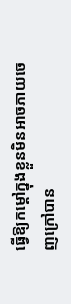ធ្វើឱ្យកម្តៅក្នុងខ្លួនមិនអាចភាយចេញក្រៅបាន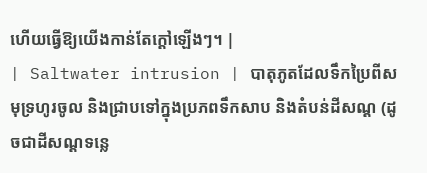ហើយធ្វើឱ្យយើងកាន់តែក្តៅឡើងៗ។ |
| Saltwater intrusion | បាតុភូតដែលទឹកប្រៃពីសមុទ្រហូរចូល និងជ្រាបទៅក្នុងប្រភពទឹកសាប និងតំបន់ដីសណ្ត (ដូចជាដីសណ្តទន្លេ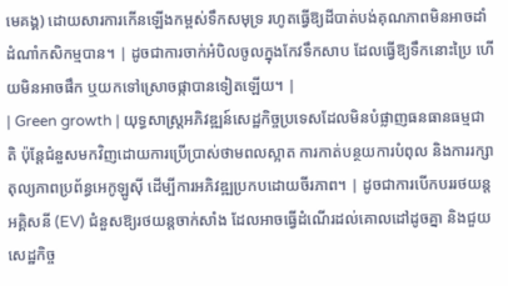មេគង្គ) ដោយសារការកើនឡើងកម្ពស់ទឹកសមុទ្រ រហូតធ្វើឱ្យដីបាត់បង់គុណភាពមិនអាចដាំដំណាំកសិកម្មបាន។ | ដូចជាការចាក់អំបិលចូលក្នុងកែវទឹកសាប ដែលធ្វើឱ្យទឹកនោះប្រៃ ហើយមិនអាចផឹក ឬយកទៅស្រោចផ្កាបានទៀតឡើយ។ |
| Green growth | យុទ្ធសាស្ត្រអភិវឌ្ឍន៍សេដ្ឋកិច្ចប្រទេសដែលមិនបំផ្លាញធនធានធម្មជាតិ ប៉ុន្តែជំនួសមកវិញដោយការប្រើប្រាស់ថាមពលស្អាត ការកាត់បន្ថយការបំពុល និងការរក្សាតុល្យភាពប្រព័ន្ធអេកូឡូស៊ី ដើម្បីការអភិវឌ្ឍប្រកបដោយចីរភាព។ | ដូចជាការបើកបររថយន្តអគ្គិសនី (EV) ជំនួសឱ្យរថយន្តចាក់សាំង ដែលអាចធ្វើដំណើរដល់គោលដៅដូចគ្នា និងជួយសេដ្ឋកិច្ច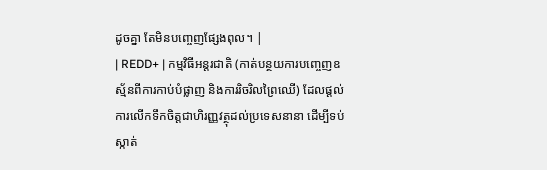ដូចគ្នា តែមិនបញ្ចេញផ្សែងពុល។ |
| REDD+ | កម្មវិធីអន្តរជាតិ (កាត់បន្ថយការបញ្ចេញឧស្ម័នពីការកាប់បំផ្លាញ និងការរិចរិលព្រៃឈើ) ដែលផ្តល់ការលើកទឹកចិត្តជាហិរញ្ញវត្ថុដល់ប្រទេសនានា ដើម្បីទប់ស្កាត់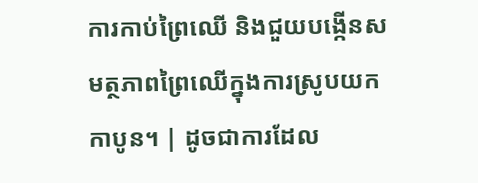ការកាប់ព្រៃឈើ និងជួយបង្កើនសមត្ថភាពព្រៃឈើក្នុងការស្រូបយកកាបូន។ | ដូចជាការដែល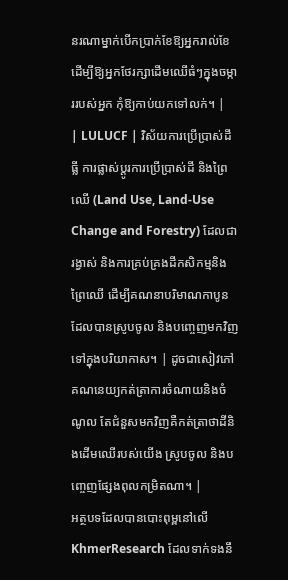នរណាម្នាក់បើកប្រាក់ខែឱ្យអ្នករាល់ខែ ដើម្បីឱ្យអ្នកថែរក្សាដើមឈើធំៗក្នុងចម្ការរបស់អ្នក កុំឱ្យកាប់យកទៅលក់។ |
| LULUCF | វិស័យការប្រើប្រាស់ដីធ្លី ការផ្លាស់ប្តូរការប្រើប្រាស់ដី និងព្រៃឈើ (Land Use, Land-Use Change and Forestry) ដែលជារង្វាស់ និងការគ្រប់គ្រងដីកសិកម្មនិងព្រៃឈើ ដើម្បីគណនាបរិមាណកាបូនដែលបានស្រូបចូល និងបញ្ចេញមកវិញទៅក្នុងបរិយាកាស។ | ដូចជាសៀវភៅគណនេយ្យកត់ត្រាការចំណាយនិងចំណូល តែជំនួសមកវិញគឺកត់ត្រាថាដីនិងដើមឈើរបស់យើង ស្រូបចូល និងបញ្ចេញផ្សែងពុលកម្រិតណា។ |
អត្ថបទដែលបានបោះពុម្ពនៅលើ KhmerResearch ដែលទាក់ទងនឹ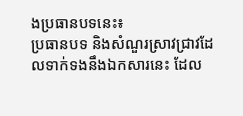ងប្រធានបទនេះ៖
ប្រធានបទ និងសំណួរស្រាវជ្រាវដែលទាក់ទងនឹងឯកសារនេះ ដែល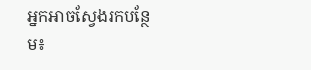អ្នកអាចស្វែងរកបន្ថែម៖